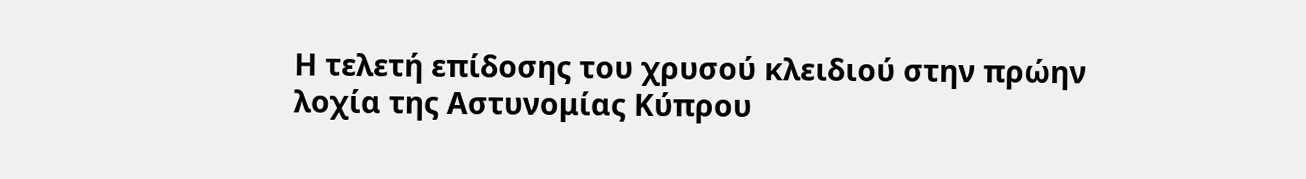Η τελετή επίδοσης του χρυσού κλειδιού στην πρώην λοχία της Αστυνομίας Κύπρου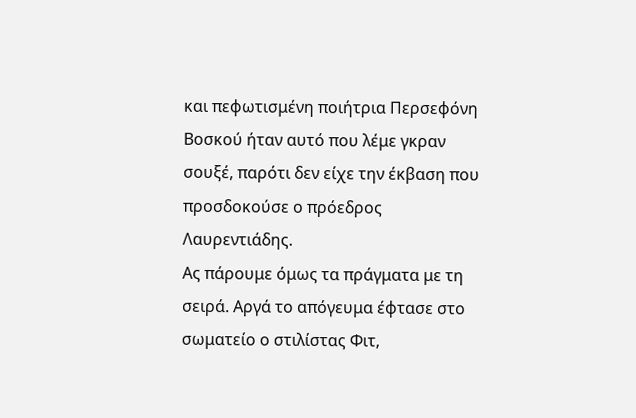και πεφωτισμένη ποιήτρια Περσεφόνη Βοσκού ήταν αυτό που λέμε γκραν σουξέ, παρότι δεν είχε την έκβαση που προσδοκούσε ο πρόεδρος Λαυρεντιάδης.
Ας πάρουμε όμως τα πράγματα με τη σειρά. Αργά το απόγευμα έφτασε στο σωματείο ο στιλίστας Φιτ,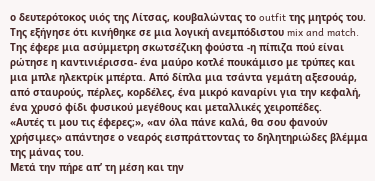ο δευτερότοκος υιός της Λίτσας, κουβαλώντας το outfit της μητρός του. Της εξήγησε ότι κινήθηκε σε μια λογική ανεμπόδιστου mix and match.
Της έφερε μια ασύμμετρη σκωτσέζικη φούστα -η πίπιζα πού είναι ρώτησε η καντινιέρισσα- ένα μαύρο κοτλέ πουκάμισο με τρύπες και μια μπλε ηλεκτρίκ μπέρτα. Από δίπλα μια τσάντα γεμάτη αξεσουάρ, από σταυρούς, πέρλες, κορδέλες, ένα μικρό καναρίνι για την κεφαλή, ένα χρυσό φίδι φυσικού μεγέθους και μεταλλικές χειροπέδες.
«Αυτές τι μου τις έφερες;», «αν όλα πάνε καλά, θα σου φανούν χρήσιμες» απάντησε ο νεαρός εισπράττοντας το δηλητηριώδες βλέμμα της μάνας του.
Μετά την πήρε απ’ τη μέση και την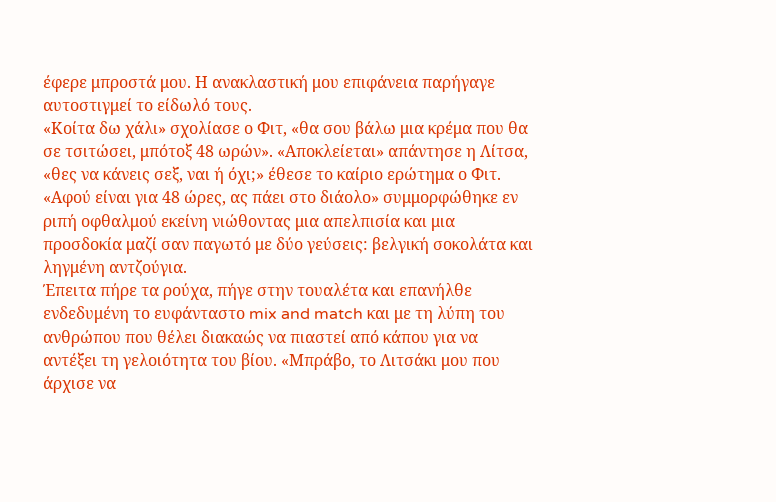έφερε μπροστά μου. Η ανακλαστική μου επιφάνεια παρήγαγε αυτοστιγμεί το είδωλό τους.
«Κοίτα δω χάλι» σχολίασε ο Φιτ, «θα σου βάλω μια κρέμα που θα σε τσιτώσει, μπότοξ 48 ωρών». «Αποκλείεται» απάντησε η Λίτσα, «θες να κάνεις σεξ, ναι ή όχι;» έθεσε το καίριο ερώτημα ο Φιτ.
«Αφού είναι για 48 ώρες, ας πάει στο διάολο» συμμορφώθηκε εν ριπή οφθαλμού εκείνη νιώθοντας μια απελπισία και μια προσδοκία μαζί σαν παγωτό με δύο γεύσεις: βελγική σοκολάτα και ληγμένη αντζούγια.
Έπειτα πήρε τα ρούχα, πήγε στην τουαλέτα και επανήλθε ενδεδυμένη το ευφάνταστο mix and match και με τη λύπη του ανθρώπου που θέλει διακαώς να πιαστεί από κάπου για να αντέξει τη γελοιότητα του βίου. «Μπράβο, το Λιτσάκι μου που άρχισε να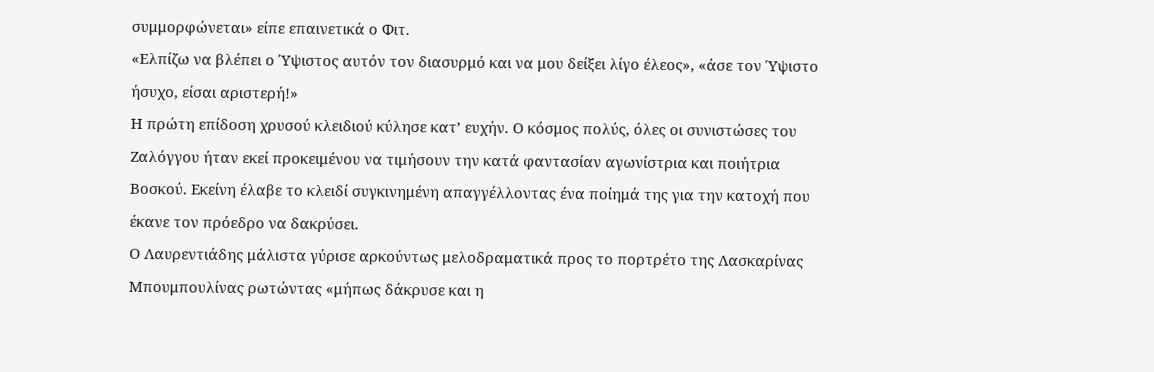συμμορφώνεται» είπε επαινετικά ο Φιτ.
«Ελπίζω να βλέπει ο Ύψιστος αυτόν τον διασυρμό και να μου δείξει λίγο έλεος», «άσε τον Ύψιστο ήσυχο, είσαι αριστερή!»
Η πρώτη επίδοση χρυσού κλειδιού κύλησε κατ’ ευχήν. Ο κόσμος πολύς, όλες οι συνιστώσες του Ζαλόγγου ήταν εκεί προκειμένου να τιμήσουν την κατά φαντασίαν αγωνίστρια και ποιήτρια Βοσκού. Εκείνη έλαβε το κλειδί συγκινημένη απαγγέλλοντας ένα ποίημά της για την κατοχή που έκανε τον πρόεδρο να δακρύσει.
Ο Λαυρεντιάδης μάλιστα γύρισε αρκούντως μελοδραματικά προς το πορτρέτο της Λασκαρίνας Μπουμπουλίνας ρωτώντας «μήπως δάκρυσε και η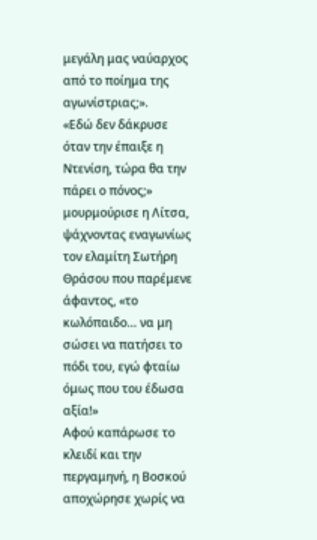μεγάλη μας ναύαρχος από το ποίημα της αγωνίστριας;».
«Εδώ δεν δάκρυσε όταν την έπαιξε η Ντενίση, τώρα θα την πάρει ο πόνος;» μουρμούρισε η Λίτσα, ψάχνοντας εναγωνίως τον ελαμίτη Σωτήρη Θράσου που παρέμενε άφαντος, «το κωλόπαιδο… να μη σώσει να πατήσει το πόδι του, εγώ φταίω όμως που του έδωσα αξία!»
Αφού καπάρωσε το κλειδί και την περγαμηνή, η Βοσκού αποχώρησε χωρίς να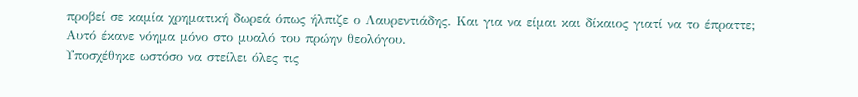προβεί σε καμία χρηματική δωρεά όπως ήλπιζε ο Λαυρεντιάδης. Και για να είμαι και δίκαιος γιατί να το έπραττε; Αυτό έκανε νόημα μόνο στο μυαλό του πρώην θεολόγου.
Υποσχέθηκε ωστόσο να στείλει όλες τις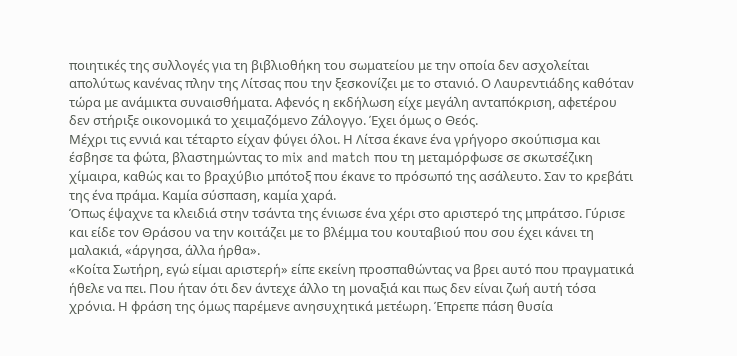ποιητικές της συλλογές για τη βιβλιοθήκη του σωματείου με την οποία δεν ασχολείται απολύτως κανένας πλην της Λίτσας που την ξεσκονίζει με το στανιό. Ο Λαυρεντιάδης καθόταν τώρα με ανάμικτα συναισθήματα. Αφενός η εκδήλωση είχε μεγάλη ανταπόκριση, αφετέρου δεν στήριξε οικονομικά το χειμαζόμενο Ζάλογγο. Έχει όμως ο Θεός.
Μέχρι τις εννιά και τέταρτο είχαν φύγει όλοι. Η Λίτσα έκανε ένα γρήγορο σκούπισμα και έσβησε τα φώτα, βλαστημώντας το mix and match που τη μεταμόρφωσε σε σκωτσέζικη χίμαιρα, καθώς και το βραχύβιο μπότοξ που έκανε το πρόσωπό της ασάλευτο. Σαν το κρεβάτι της ένα πράμα. Καμία σύσπαση, καμία χαρά.
Όπως έψαχνε τα κλειδιά στην τσάντα της ένιωσε ένα χέρι στο αριστερό της μπράτσο. Γύρισε και είδε τον Θράσου να την κοιτάζει με το βλέμμα του κουταβιού που σου έχει κάνει τη μαλακιά, «άργησα, άλλα ήρθα».
«Κοίτα Σωτήρη, εγώ είμαι αριστερή» είπε εκείνη προσπαθώντας να βρει αυτό που πραγματικά ήθελε να πει. Που ήταν ότι δεν άντεχε άλλο τη μοναξιά και πως δεν είναι ζωή αυτή τόσα χρόνια. Η φράση της όμως παρέμενε ανησυχητικά μετέωρη. Έπρεπε πάση θυσία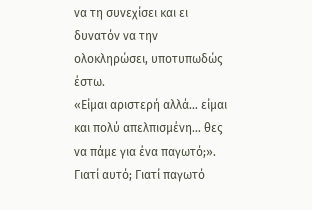να τη συνεχίσει και ει δυνατόν να την ολοκληρώσει, υποτυπωδώς έστω.
«Είμαι αριστερή αλλά… είμαι και πολύ απελπισμένη… θες να πάμε για ένα παγωτό;». Γιατί αυτό; Γιατί παγωτό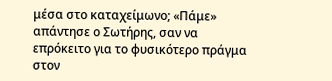μέσα στο καταχείμωνο; «Πάμε» απάντησε ο Σωτήρης, σαν να επρόκειτο για το φυσικότερο πράγμα στον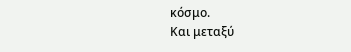κόσμο.
Και μεταξύ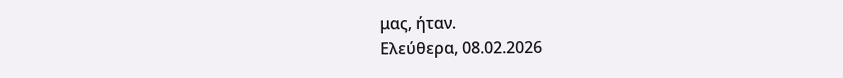μας, ήταν.
Ελεύθερα, 08.02.2026